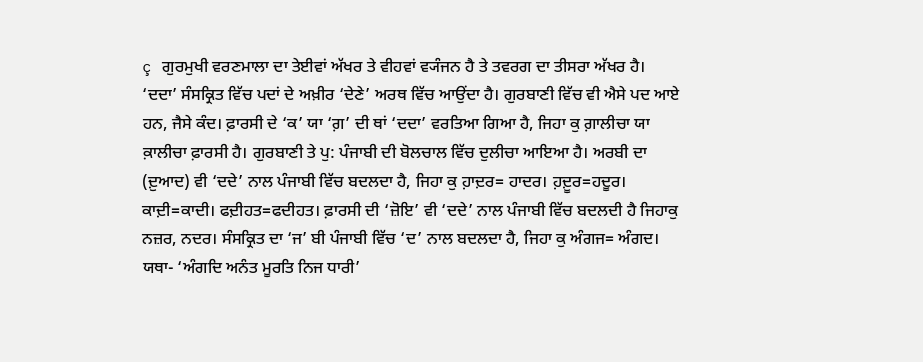ç ਗੁਰਮੁਖੀ ਵਰਣਮਾਲਾ ਦਾ ਤੇਈਵਾਂ ਅੱਖਰ ਤੇ ਵੀਹਵਾਂ ਵ੍ਯੰਜਨ ਹੈ ਤੇ ਤਵਰਗ ਦਾ ਤੀਸਰਾ ਅੱਖਰ ਹੈ। ‘ਦਦਾ’ ਸੰਸਕ੍ਰਿਤ ਵਿੱਚ ਪਦਾਂ ਦੇ ਅਖ਼ੀਰ ‘ਦੇਣੇ’ ਅਰਥ ਵਿੱਚ ਆਉਂਦਾ ਹੈ। ਗੁਰਬਾਣੀ ਵਿੱਚ ਵੀ ਐਸੇ ਪਦ ਆਏ ਹਨ, ਜੈਸੇ ਕੰਦ। ਫ਼ਾਰਸੀ ਦੇ ‘ਕ’ ਯਾ ‘ਗ਼’ ਦੀ ਥਾਂ ‘ਦਦਾ’ ਵਰਤਿਆ ਗਿਆ ਹੈ, ਜਿਹਾ ਕੁ ਗ਼ਾਲੀਚਾ ਯਾ ਕ਼ਾਲੀਚਾ ਫ਼ਾਰਸੀ ਹੈ। ਗੁਰਬਾਣੀ ਤੇ ਪੁ: ਪੰਜਾਬੀ ਦੀ ਬੋਲਚਾਲ ਵਿੱਚ ਦੁਲੀਚਾ ਆਇਆ ਹੈ। ਅਰਬੀ ਦਾ (ਦ਼ੁਆਦ) ਵੀ ‘ਦਦੇ’ ਨਾਲ ਪੰਜਾਬੀ ਵਿੱਚ ਬਦਲਦਾ ਹੈ, ਜਿਹਾ ਕੁ ਹ਼ਾਦ਼ਰ= ਹਾਦਰ। ਹ਼ਦ਼ੂਰ=ਹਦੂਰ। ਕਾਦ਼ੀ=ਕਾਦੀ। ਫਦ਼ੀਹਤ=ਫਦੀਹਤ। ਫ਼ਾਰਸੀ ਦੀ ‘ਜ਼ੋਇ’ ਵੀ ‘ਦਦੇ’ ਨਾਲ ਪੰਜਾਬੀ ਵਿੱਚ ਬਦਲਦੀ ਹੈ ਜਿਹਾਕੁ ਨਜ਼ਰ, ਨਦਰ। ਸੰਸਕ੍ਰਿਤ ਦਾ ‘ਜ’ ਬੀ ਪੰਜਾਬੀ ਵਿੱਚ ‘ਦ’ ਨਾਲ ਬਦਲਦਾ ਹੈ, ਜਿਹਾ ਕੁ ਅੰਗਜ= ਅੰਗਦ। ਯਥਾ- ‘ਅੰਗਦਿ ਅਨੰਤ ਮੂਰਤਿ ਨਿਜ ਧਾਰੀ’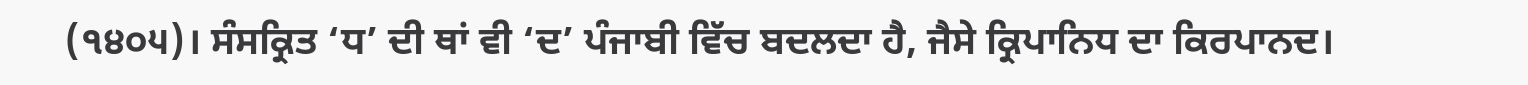(੧੪੦੫)। ਸੰਸਕ੍ਰਿਤ ‘ਧ’ ਦੀ ਥਾਂ ਵੀ ‘ਦ’ ਪੰਜਾਬੀ ਵਿੱਚ ਬਦਲਦਾ ਹੈ, ਜੈਸੇ ਕ੍ਰਿਪਾਨਿਧ ਦਾ ਕਿਰਪਾਨਦ।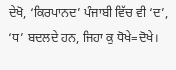ਦੇਖੋ, ‘ਕਿਰਪਾਨਦ’ ਪੰਜਾਬੀ ਵਿੱਚ ਵੀ ‘ਦ’, ‘ਧ’ ਬਦਲਦੇ ਹਨ, ਜਿਹਾ ਕੁ ਧੋਖੇ=ਦੋਖੇ।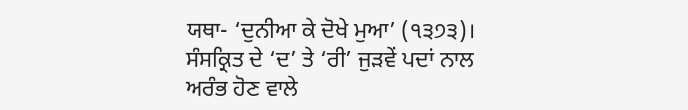ਯਥਾ- ‘ਦੁਨੀਆ ਕੇ ਦੋਖੇ ਮੁਆ’ (੧੩੭੩)। ਸੰਸਕ੍ਰਿਤ ਦੇ ‘ਦ’ ਤੇ ‘ਰੀ’ ਜੁੜਵੇਂ ਪਦਾਂ ਨਾਲ ਅਰੰਭ ਹੋਣ ਵਾਲੇ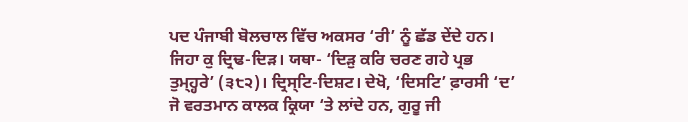ਪਦ ਪੰਜਾਬੀ ਬੋਲਚਾਲ ਵਿੱਚ ਅਕਸਰ ‘ਰੀ’ ਨੂੰ ਛੱਡ ਦੇਂਦੇ ਹਨ। ਜਿਹਾ ਕੁ ਦ੍ਰਿਢ-ਦਿੜ। ਯਥਾ- ‘ਦਿੜੁ ਕਰਿ ਚਰਣ ਗਹੇ ਪ੍ਰਭ ਤੁਮ੍ਹ੍ਹਰੇ’ (੩੮੨)। ਦ੍ਰਿਸ੍ਟਿ-ਦਿਸ਼ਟ। ਦੇਖੋ, ‘ਦਿਸਟਿ’ ਫ਼ਾਰਸੀ ‘ਦ’ ਜੋ ਵਰਤਮਾਨ ਕਾਲਕ ਕ੍ਰਿਯਾ ‘ਤੇ ਲਾਂਦੇ ਹਨ, ਗੁਰੂ ਜੀ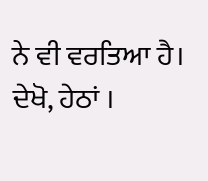ਨੇ ਵੀ ਵਰਤਿਆ ਹੈ। ਦੇਖੋ, ਹੇਠਾਂ ।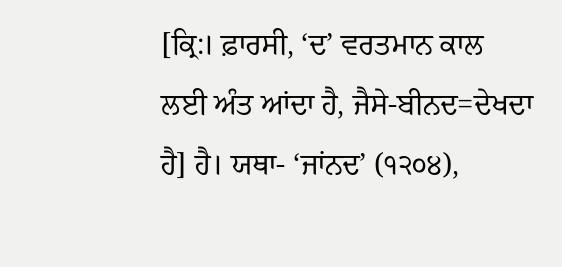[ਕ੍ਰਿ:। ਫ਼ਾਰਸੀ, ‘ਦ’ ਵਰਤਮਾਨ ਕਾਲ ਲਈ ਅੰਤ ਆਂਦਾ ਹੈ, ਜੈਸੇ-ਬੀਨਦ=ਦੇਖਦਾ ਹੈ] ਹੈ। ਯਥਾ- ‘ਜਾਂਨਦ’ (੧੨੦੪),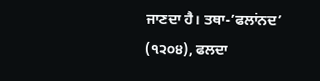ਜਾਣਦਾ ਹੈ। ਤਥਾ-’ਫਲਾਂਨਦ’ (੧੨੦੪), ਫਲਦਾ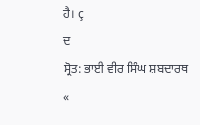ਹੈ। ç
ਦ
ਸ੍ਰੋਤ: ਭਾਈ ਵੀਰ ਸਿੰਘ ਸ਼ਬਦਾਰਥ
«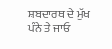ਸ਼ਬਦਾਰਥ ਦੇ ਮੁੱਖ ਪੰਨੇ ਤੇ ਜਾਓ